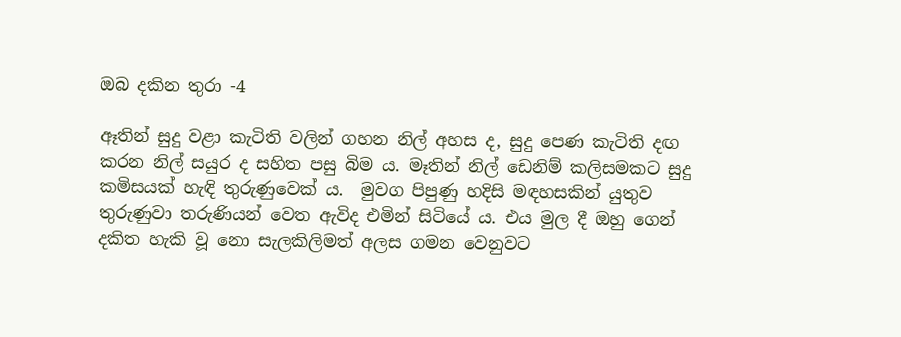ඔබ දකින තුරා -4

ඈතින් සුදු වළා කැටිති වලින් ගහන නිල් අහස ද, සුදු පෙණ කැටිති දඟ කරන නිල් සයුර ද සහිත පසු බිම ය. මෑතින් නිල් ඩෙනිම් කලිසමකට සුදු කමිසයක් හැඳි තුරුණුවෙක් ය.  මුවග පිපුණු හදිසි මඳහසකින් යුතුව තුරුණුවා තරුණියන් වෙත ඇවිද එමින් සිටියේ ය. එය මුල දී ඔහු ගෙන් දකිත හැකි වූ නො සැලකිලිමත් අලස ගමන වෙනුවට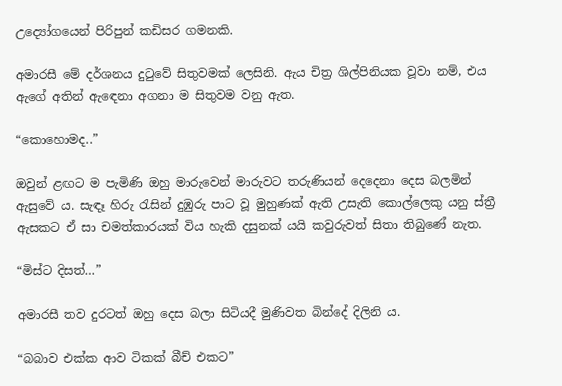උද්‍යෝගයෙන් පිරිපුන් කඩිසර ගමනකි.

අමාරසී මේ දර්ශනය දුටුවේ සිතුවමක් ලෙසිනි. ඇය චිත්‍ර ශිල්පිනියක වූවා නම්, එය ඇගේ අතින් ඇඳෙනා අගනා ම සිතුවම වනු ඇත.

“කොහොමද..”

ඔවුන් ළඟට ම පැමිණි ඔහු මාරුවෙන් මාරුවට තරුණියන් දෙදෙනා දෙස බලමින් ඇසුවේ ය. සැඳෑ හිරු රැසින් දුඹුරු පාට වූ මුහුණක් ඇති උසැති කොල්ලෙකු යනු ස්ත්‍රී ඇසකට ඒ සා චමත්කාරයක් විය හැකි දසුනක් යයි කවුරුවත් සිතා තිබුණේ නැත.

“මිස්ට දිසත්…”

අමාරසී තව දුරටත් ඔහු දෙස බලා සිටියදී මුණිවත බින්දේ දිලිනි ය.

“බබාව එක්ක ආව ටිකක් බීච් එකට”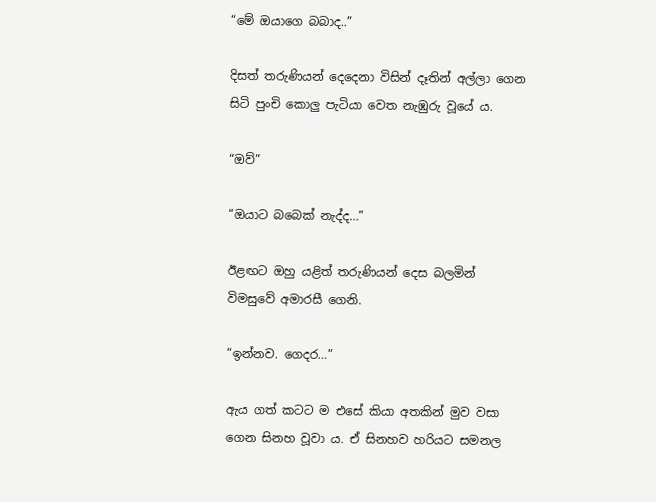“මේ ඔයාගෙ බබාද..”

දිසත් තරුණියන් දෙදෙනා විසින් දෑතින් අල්ලා ගෙන සිටි පුංචි කොලු පැටියා වෙත නැඹුරු වූයේ ය.

“ඔව්”

“ඔයාට බබෙක් නැද්ද…”

ඊළඟට ඔහු යළිත් තරුණියන් දෙස බලමින් විමසුවේ අමාරසී ගෙනි.

“ඉන්නව. ගෙදර…”

ඇය ගත් කටට ම එසේ කියා අතකින් මුව වසා ගෙන සිනහ වූවා ය. ඒ සිනහව හරියට සමනල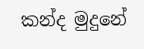කන්ද මුදුනේ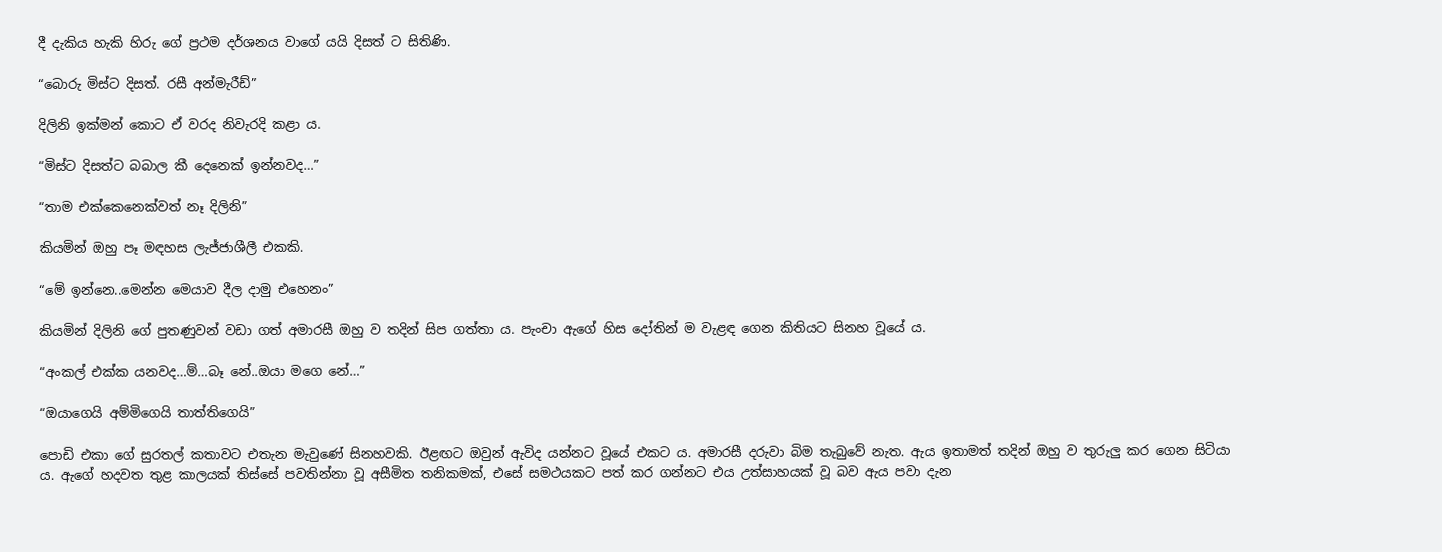දී දැකිය හැකි හිරු ගේ ප්‍රථම දර්ශනය වාගේ යයි දිසත් ට සිතිණි.

“බොරු මිස්ට දිසත්. රසී අන්මැරීඩ්”

දිලිනි ඉක්මන් කොට ඒ වරද නිවැරදි කළා ය.

“මිස්ට දිසත්ට බබාල කී දෙනෙක් ඉන්නවද…”

“තාම එක්කෙනෙක්වත් නෑ දිලිනි”

කියමින් ඔහු පෑ මඳහස ලැජ්ජාශීලී එකකි.

“මේ ඉන්නෙ..මෙන්න මෙයාව දීල දාමු එහෙනං”

කියමින් දිලිනි ගේ පුතණුවන් වඩා ගත් අමාරසී ඔහු ව තදින් සිප ගත්තා ය. පැංචා ඇගේ හිස දෝතින් ම වැළඳ ගෙන කිතියට සිනහ වූයේ ය.

“අංකල් එක්ක යනවද…ම්…බෑ නේ..ඔයා මගෙ නේ…”

“ඔයාගෙයි අම්මිගෙයි තාත්තිගෙයි”

පොඩි එකා ගේ සුරතල් කතාවට එතැන මැවුණේ සිනහවකි. ඊළඟට ඔවුන් ඇවිද යන්නට වූයේ එකට ය. අමාරසී දරුවා බිම තැබුවේ නැත. ඇය ඉතාමත් තදින් ඔහු ව තුරුලු කර ගෙන සිටියා ය. ඇගේ හදවත තුළ කාලයක් තිස්සේ පවතින්නා වූ අසීමිත තනිකමක්, එසේ සමථයකට පත් කර ගන්නට එය උත්සාහයක් වූ බව ඇය පවා දැන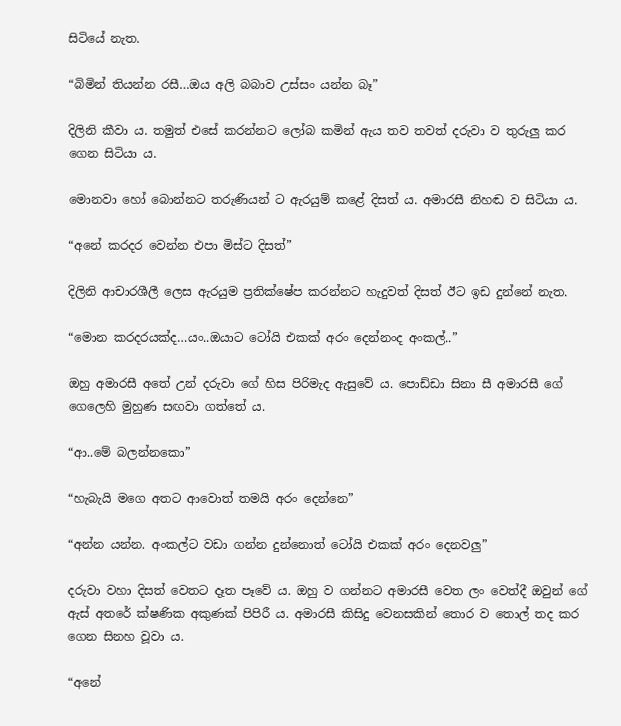සිටියේ නැත.

“බිමින් තියන්න රසී…ඔය අලි බබාව උස්සං යන්න බෑ”

දිලිනි කීවා ය. තමුත් එසේ කරන්නට ලෝබ කමින් ඇය තව තවත් දරුවා ව තුරුලු කර ගෙන සිටියා ය.

මොනවා හෝ බොන්නට තරුණියන් ට ඇරයුම් කළේ දිසත් ය. අමාරසී නිහඬ ව සිටියා ය.

“අනේ කරදර වෙන්න එපා මිස්ට දිසත්”

දිලිනි ආචාරශීලී ලෙස ඇරයුම ප්‍රතික්ෂේප කරන්නට හැදුවත් දිසත් ඊට ඉඩ දුන්නේ නැත.

“මොන කරදරයක්ද…යං..ඔයාට ටෝයි එකක් අරං දෙන්නංද අංකල්..”

ඔහු අමාරසී අතේ උන් දරුවා ගේ හිස පිරිමැද ඇසුවේ ය. පොඩ්ඩා සිනා සී අමාරසී ගේ ගෙලෙහි මුහුණ සඟවා ගත්තේ ය.

“ආ..මේ බලන්නකො”

“හැබැයි මගෙ අතට ආවොත් තමයි අරං දෙන්නෙ”

“අන්න යන්න. අංකල්ට වඩා ගන්න දුන්නොත් ටෝයි එකක් අරං දෙනවලු”

දරුවා වහා දිසත් වෙතට දෑත පෑවේ ය. ඔහු ව ගන්නට අමාරසී වෙත ලං වෙත්දී ඔවුන් ගේ ඇස් අතරේ ක්ෂණික අකුණක් පිපිරී ය. අමාරසී කිසිදු වෙනසකින් තොර ව තොල් තද කර ගෙන සිනහ වූවා ය.

“අනේ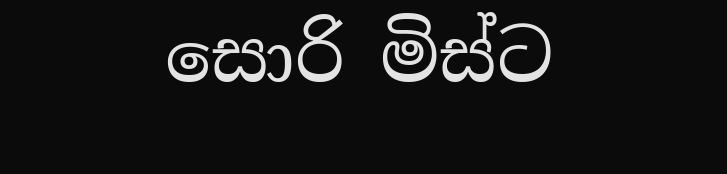සොරි මිස්ට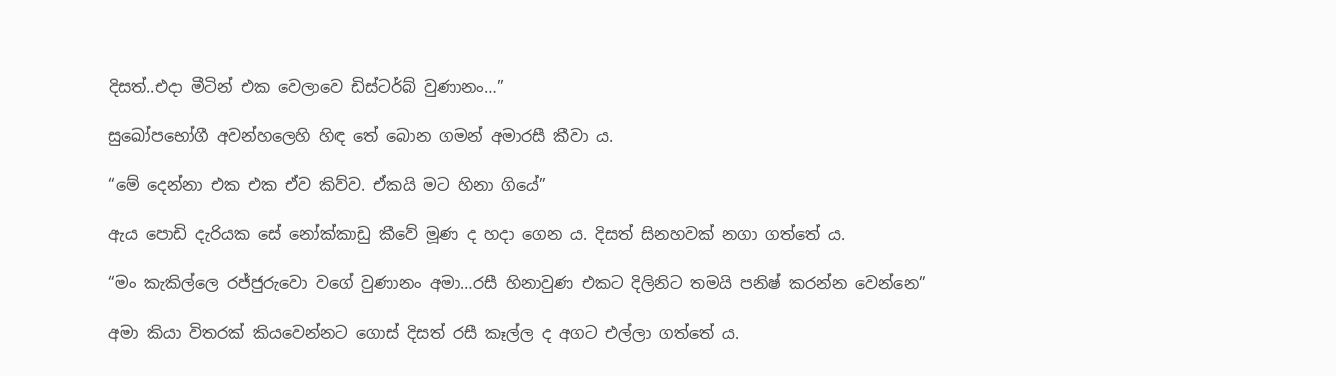දිසත්..එදා මීටින් එක වෙලාවෙ ඩිස්ටර්බ් වුණානං…”

සුඛෝපභෝගී අවන්හලෙහි හිඳ තේ බොන ගමන් අමාරසී කීවා ය.

“මේ දෙන්නා එක එක ඒව කිව්ව. ඒකයි මට හිනා ගියේ”

ඇය පොඩි දැරියක සේ නෝක්කාඩු කීවේ මූණ ද හදා ගෙන ය. දිසත් සිනහවක් නගා ගත්තේ ය.

“මං කැකිල්ලෙ රජ්ජුරුවො වගේ වුණානං අමා…රසී හිනාවුණ එකට දිලිනිට තමයි පනිෂ් කරන්න වෙන්නෙ”

අමා කියා විතරක් කියවෙන්නට ගොස් දිසත් රසී කෑල්ල ද අගට එල්ලා ගත්තේ ය.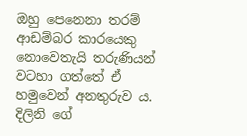ඔහු පෙනෙනා තරම් ආඩම්බර කාරයෙකු නොවෙතැයි තරුණියන් වටහා ගත්තේ ඒ හමුවෙන් අනතුරුව ය. දිලිනි ගේ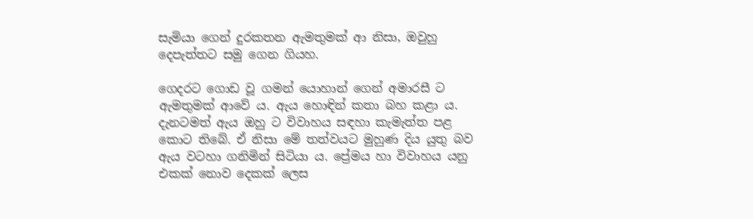සැමියා ගෙන් දුරකතන ඇමතුමක් ආ නිසා, ඔවුහු දෙපැත්තට සමු ගෙන ගියහ.

ගෙදරට ගොඩ වූ ගමන් යොහාන් ගෙන් අමාරසී ට ඇමතුමක් ආවේ ය. ඇය හොඳින් කතා බහ කළා ය. දැනටමත් ඇය ඔහු ට විවාහය සඳහා කැමැත්ත පළ කොට තිබේ. ඒ නිසා මේ තත්වයට මුහුණ දිය යුතු බව ඇය වටහා ගනිමින් සිටියා ය. ප්‍රේමය හා විවාහය යනු එකක් නොව දෙකක් ලෙස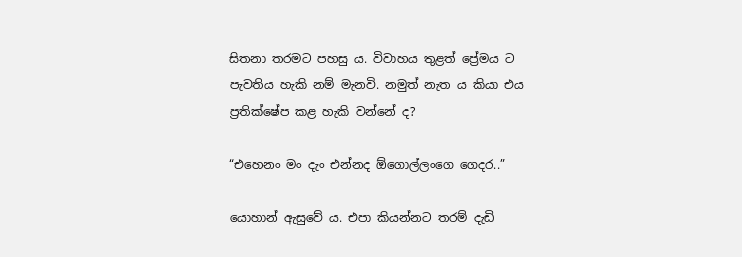සිතනා තරමට පහසු ය. විවාහය තුළත් ප්‍රේමය ට පැවතිය හැකි නම් මැනවි. නමුත් නැත ය කියා එය ප්‍රතික්ෂේප කළ හැකි වන්නේ ද?

“එහෙනං මං දැං එන්නද ඕගොල්ලංගෙ ගෙදර..”

යොහාන් ඇසුවේ ය. එපා කියන්නට තරම් දැඩි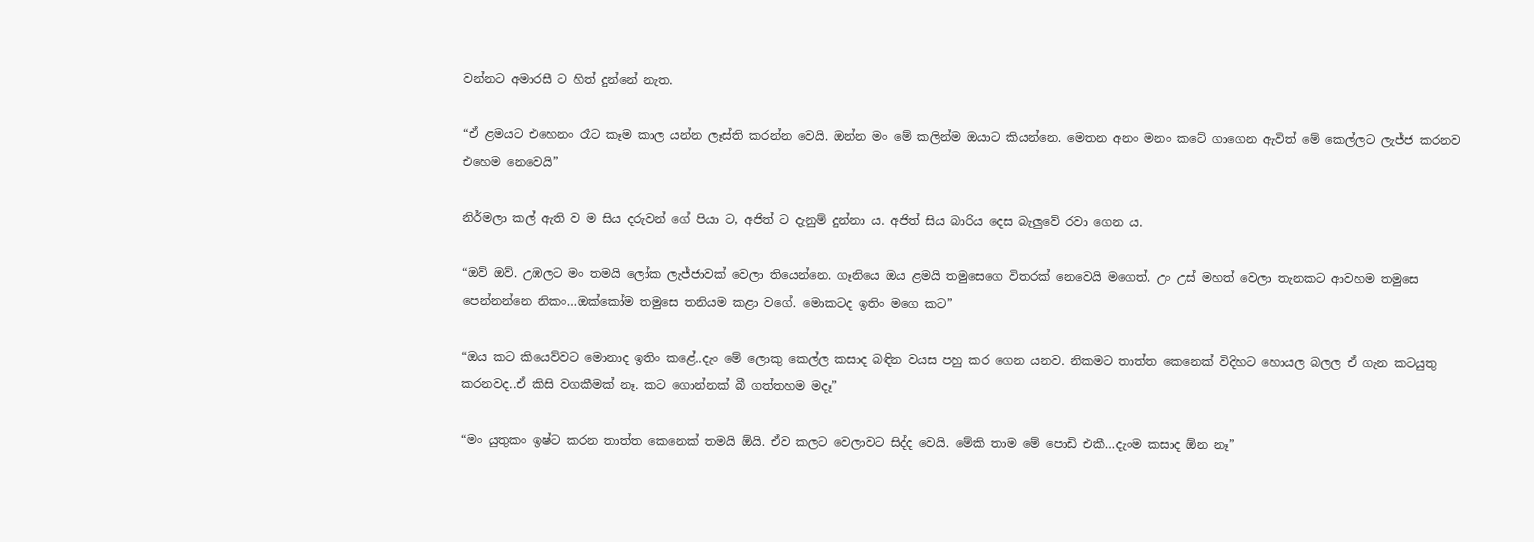වන්නට අමාරසී ට හිත් දුන්නේ නැත.

“ඒ ළමයට එහෙනං රෑට කෑම කාල යන්න ලෑස්ති කරන්න වෙයි. ඔන්න මං මේ කලින්ම ඔයාට කියන්නෙ. මෙතන අනං මනං කටේ ගාගෙන ඇවිත් මේ කෙල්ලට ලැජ්ජ කරනව එහෙම නෙවෙයි”

නිර්මලා කල් ඇති ව ම සිය දරුවන් ගේ පියා ට, අජිත් ට දැනුම් දුන්නා ය. අජිත් සිය බාරිය දෙස බැලුවේ රවා ගෙන ය.

“ඔව් ඔව්. උඹලට මං තමයි ලෝක ලැජ්ජාවක් වෙලා තියෙන්නෙ. ගෑනියෙ ඔය ළමයි තමුසෙගෙ විතරක් නෙවෙයි මගෙත්. උං උස් මහත් වෙලා තැනකට ආවහම තමුසෙ පෙන්නන්නෙ නිකං…ඔක්කෝම තමුසෙ තනියම කළා වගේ. මොකටද ඉතිං මගෙ කට”

“ඔය කට කියෙව්වට මොනාද ඉතිං කළේ..දැං මේ ලොකු කෙල්ල කසාද බඳින වයස පහු කර ගෙන යනව. නිකමට තාත්ත කෙනෙක් විදිහට හොයල බලල ඒ ගැන කටයුතු කරනවද..ඒ කිසි වගකීමක් නෑ. කට ගොන්නක් බී ගත්තහම මදෑ”

“මං යුතුකං ඉෂ්ට කරන තාත්ත කෙනෙක් තමයි ඕයි. ඒව කලට වෙලාවට සිද්ද වෙයි. මේකි තාම මේ පොඩි එකී…දැංම කසාද ඕන නෑ”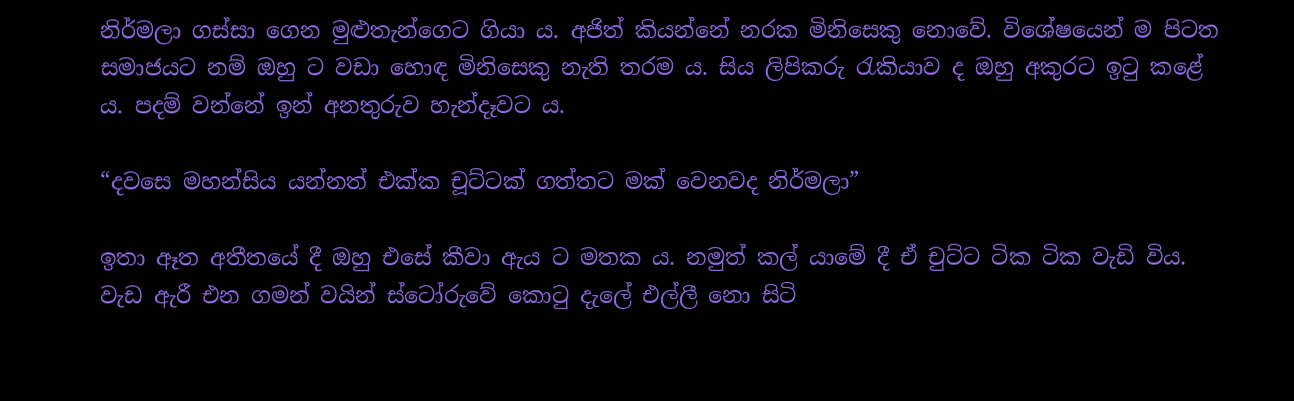නිර්මලා ගස්සා ගෙන මුළුතැන්ගෙට ගියා ය. අජිත් කියන්නේ නරක මිනිසෙකු නොවේ. විශේෂයෙන් ම පිටත සමාජයට නම් ඔහු ට වඩා හොඳ මිනිසෙකු නැති තරම ය. සිය ලිපිකරු රැකියාව ද ඔහු අකුරට ඉටු කළේ ය. පදම් වන්නේ ඉන් අනතුරුව හැන්දෑවට ය.

“දවසෙ මහන්සිය යන්නත් එක්ක චූට්ටක් ගත්තට මක් වෙනවද නිර්මලා”

ඉතා ඈත අතීතයේ දී ඔහු එසේ කීවා ඇය ට මතක ය. නමුත් කල් යාමේ දී ඒ චුට්ට ටික ටික වැඩි විය. වැඩ ඇරී එන ගමන් වයින් ස්ටෝරුවේ කොටු දැලේ එල්ලී නො සිටි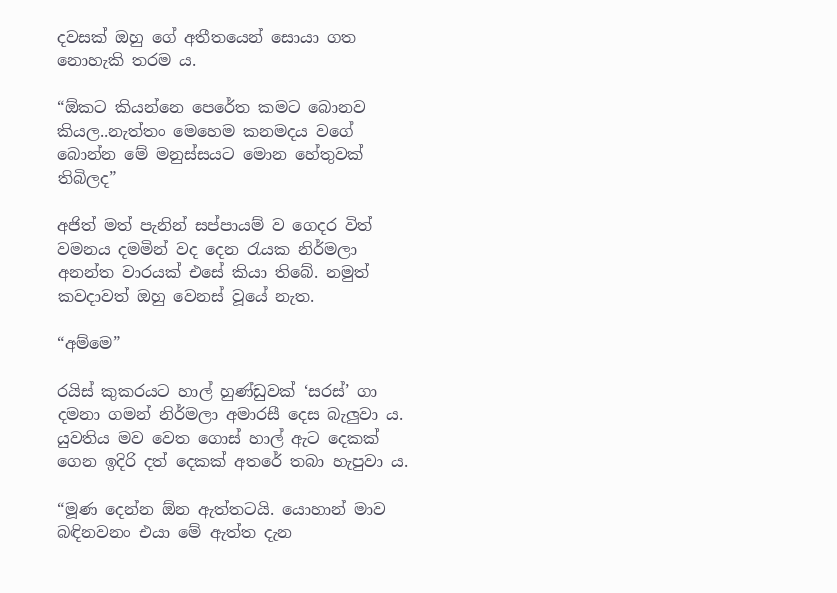දවසක් ඔහු ගේ අතීතයෙන් සොයා ගත නොහැකි තරම ය.

“ඕකට කියන්නෙ පෙරේත කමට බොනව කියල..නැත්තං මෙහෙම කනමදය වගේ බොන්න මේ මනුස්සයට මොන හේතුවක් තිබිලද”

අජිත් මත් පැනින් සප්පායම් ව ගෙදර විත් වමනය දමමින් වද දෙන රැයක නිර්මලා අනන්ත වාරයක් එසේ කියා තිබේ. නමුත් කවදාවත් ඔහු වෙනස් වූයේ නැත.

“අම්මෙ”

රයිස් කුකරයට හාල් හුණ්ඩුවක් ‘සරස්’ ගා දමනා ගමන් නිර්මලා අමාරසී දෙස බැලුවා ය. යුවතිය මව වෙත ගොස් හාල් ඇට දෙකක් ගෙන ඉදිරි දත් දෙකක් අතරේ තබා හැපුවා ය.

“මූණ දෙන්න ඕන ඇත්තටයි. යොහාන් මාව බඳිනවනං එයා මේ ඇත්ත දැන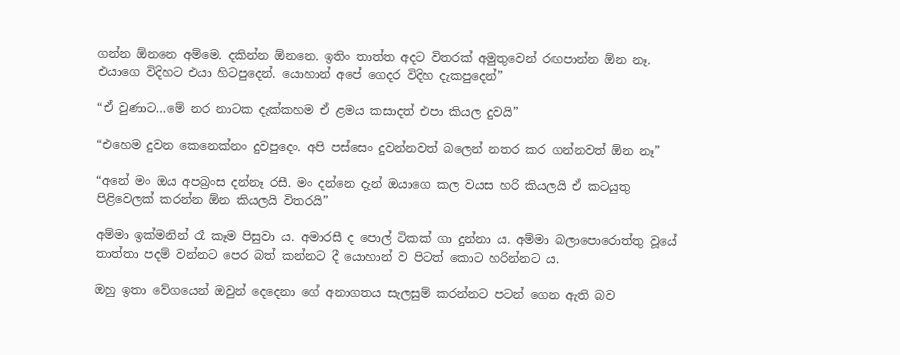ගන්න ඕනනෙ අම්මෙ. දකින්න ඕනනෙ. ඉතිං තාත්ත අදට විතරක් අමුතුවෙන් රඟපාන්න ඕන නෑ. එයාගෙ විදිහට එයා හිටපුදෙන්. යොහාන් අපේ ගෙදර විදිහ දැකපුදෙන්”

“ඒ වුණාට…මේ නර නාටක දැක්කහම ඒ ළමය කසාදත් එපා කියල දුවයි”

“එහෙම දුවන කෙනෙක්නං දුවපුදෙං. අපි පස්සෙං දුවන්නවත් බලෙන් නතර කර ගන්නවත් ඕන නෑ”

“අනේ මං ඔය අපබ්‍රංස දන්නෑ රසී. මං දන්නෙ දැන් ඔයාගෙ කල වයස හරි කියලයි ඒ කටයුතු පිළිවෙලක් කරන්න ඕන කියලයි විතරයි”

අම්මා ඉක්මනින් රෑ කෑම පිසුවා ය. අමාරසී ද පොල් ටිකක් ගා දුන්නා ය. අම්මා බලාපොරොත්තු වූයේ තාත්තා පදම් වන්නට පෙර බත් කන්නට දී යොහාන් ව පිටත් කොට හරින්නට ය.

ඔහු ඉතා වේගයෙන් ඔවුන් දෙදෙනා ගේ අනාගතය සැලසුම් කරන්නට පටන් ගෙන ඇති බව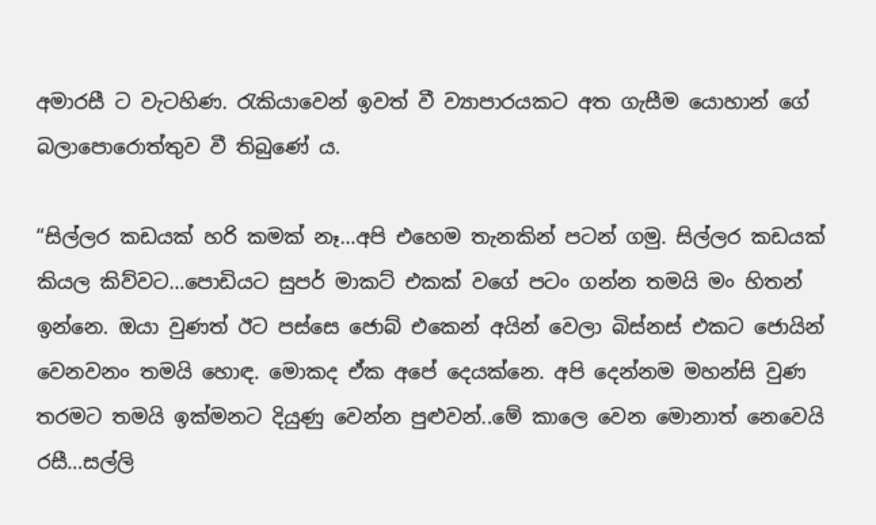අමාරසී ට වැටහිණ. රැකියාවෙන් ඉවත් වී ව්‍යාපාරයකට අත ගැසීම යොහාන් ගේ බලාපොරොත්තුව වී තිබුණේ ය.

“සිල්ලර කඩයක් හරි කමක් නෑ…අපි එහෙම තැනකින් පටන් ගමු. සිල්ලර කඩයක් කියල කිව්වට…පොඩියට සුපර් මාකට් එකක් වගේ පටං ගන්න තමයි මං හිතන් ඉන්නෙ. ඔයා වුණත් ඊට පස්සෙ ජොබ් එකෙන් අයින් වෙලා බිස්නස් එකට ජොයින් වෙනවනං තමයි හොඳ. මොකද ඒක අපේ දෙයක්නෙ. අපි දෙන්නම මහන්සි වුණ තරමට තමයි ඉක්මනට දියුණු වෙන්න පුළුවන්..මේ කාලෙ වෙන මොනාත් නෙවෙයි රසී…සල්ලි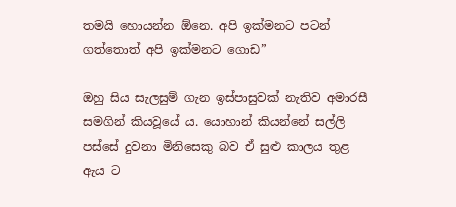තමයි හොයන්න ඕනෙ. අපි ඉක්මනට පටන් ගත්තොත් අපි ඉක්මනට ගොඩ”

ඔහු සිය සැලසුම් ගැන ඉස්පාසුවක් නැතිව අමාරසී සමගින් කියවූයේ ය. යොහාන් කියන්නේ සල්ලි පස්සේ දුවනා මිනිසෙකු බව ඒ සුළු කාලය තුළ ඇය ට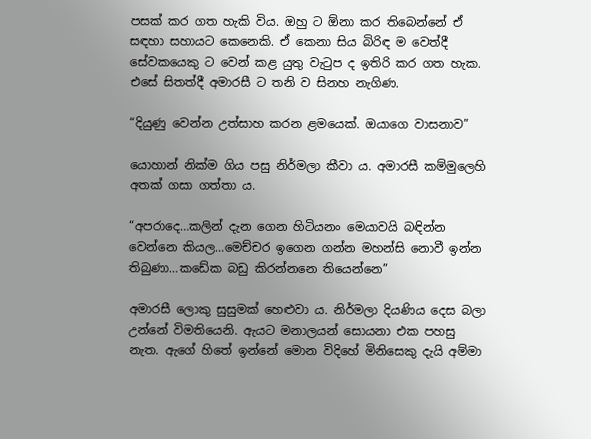පසක් කර ගත හැකි විය. ඔහු ට ඕනා කර තිබෙන්නේ ඒ සඳහා සහායට කෙනෙකි. ඒ කෙනා සිය බිරිඳ ම වෙත්දී සේවකයෙකු ට වෙන් කළ යුතු වැටුප ද ඉතිරි කර ගත හැක. එසේ සිතත්දී අමාරසී ට තනි ව සිනහ නැගිණ.

“දියුණු වෙන්න උත්සාහ කරන ළමයෙක්. ඔයාගෙ වාසනාව”

යොහාන් නික්ම ගිය පසු නිර්මලා කීවා ය. අමාරසී කම්මුලෙහි අතක් ගසා ගත්තා ය.

“අපරාදෙ…කලින් දැන ගෙන හිටියනං මෙයාවයි බඳින්න වෙන්නෙ කියල…මෙච්චර ඉගෙන ගන්න මහන්සි නොවී ඉන්න තිබුණා…කඩේක බඩු කිරන්නනෙ තියෙන්නෙ”

අමාරසී ලොකු සුසුමක් හෙළුවා ය. නිර්මලා දියණිය දෙස බලා උන්නේ විමතියෙනි. ඇයට මනාලයන් සොයනා එක පහසු නැත. ඇගේ හිතේ ඉන්නේ මොන විදිහේ මිනිසෙකු දැයි අම්මා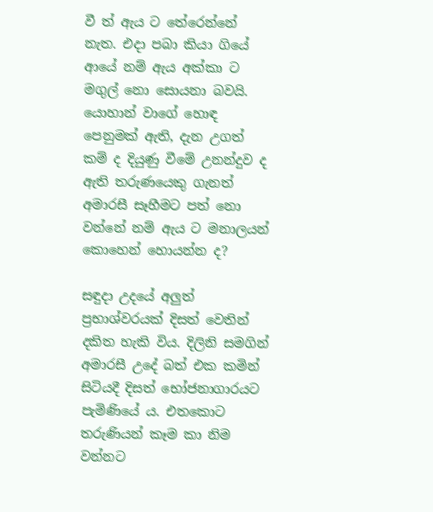වී ත් ඇය ට තේරෙන්නේ නැත. එදා පබා කියා ගියේ ආයේ නම් ඇය අක්කා ට මගුල් නො සොයනා බවයි. යොහාන් වාගේ හොඳ පෙනුමක් ඇති, දැන උගත් කම් ද දියුණු වීමේ උනන්දුව ද ඇති තරුණයෙකු ගැනත් අමාරසී සෑහීමට පත් නො වන්නේ නම් ඇය ට මනාලයන් කොහෙන් හොයන්න ද?

සඳුදා උදයේ අලුත් ප්‍රභාශ්වරයක් දිසත් වෙතින් දකිත හැකි විය. දිලිනි සමගින් අමාරසී උදේ බත් එක කමින් සිටියදී දිසත් භෝජනාගාරයට පැමිණියේ ය. එතකොට තරුණියන් කෑම කා නිම වන්නට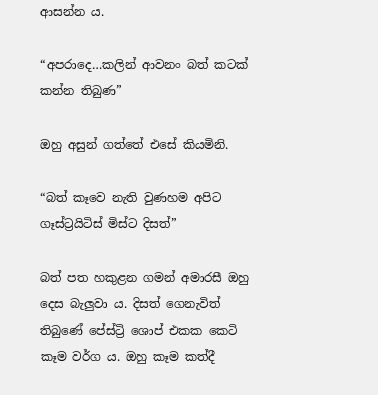ආසන්න ය.

“අපරාදෙ…කලින් ආවනං බත් කටක් කන්න තිබුණ”

ඔහු අසුන් ගත්තේ එසේ කියමිනි.

“බත් කෑවෙ නැති වුණහම අපිට ගෑස්ට්‍රයිටිස් මිස්ට දිසත්”

බත් පත හකුළන ගමන් අමාරසී ඔහු දෙස බැලුවා ය. දිසත් ගෙනැවිත් තිබුණේ පේස්ට්‍රි ශොප් එකක කෙටි කෑම වර්ග ය. ඔහු කෑම කත්දී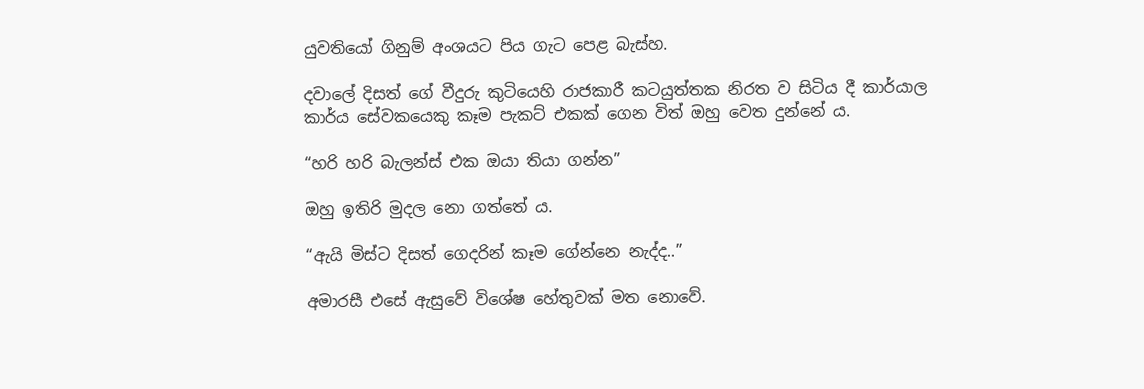යුවතියෝ ගිනුම් අංශයට පිය ගැට පෙළ බැස්හ.

දවාලේ දිසත් ගේ වීදුරු කුටියෙහි රාජකාරී කටයුත්තක නිරත ව සිටිය දී කාර්යාල කාර්ය සේවකයෙකු කෑම පැකට් එකක් ගෙන විත් ඔහු වෙත දුන්නේ ය.

“හරි හරි බැලන්ස් එක ඔයා තියා ගන්න”

ඔහු ඉතිරි මුදල නො ගත්තේ ය.

“ඇයි මිස්ට දිසත් ගෙදරින් කෑම ගේන්නෙ නැද්ද..”

අමාරසී එසේ ඇසුවේ විශේෂ හේතුවක් මත නොවේ.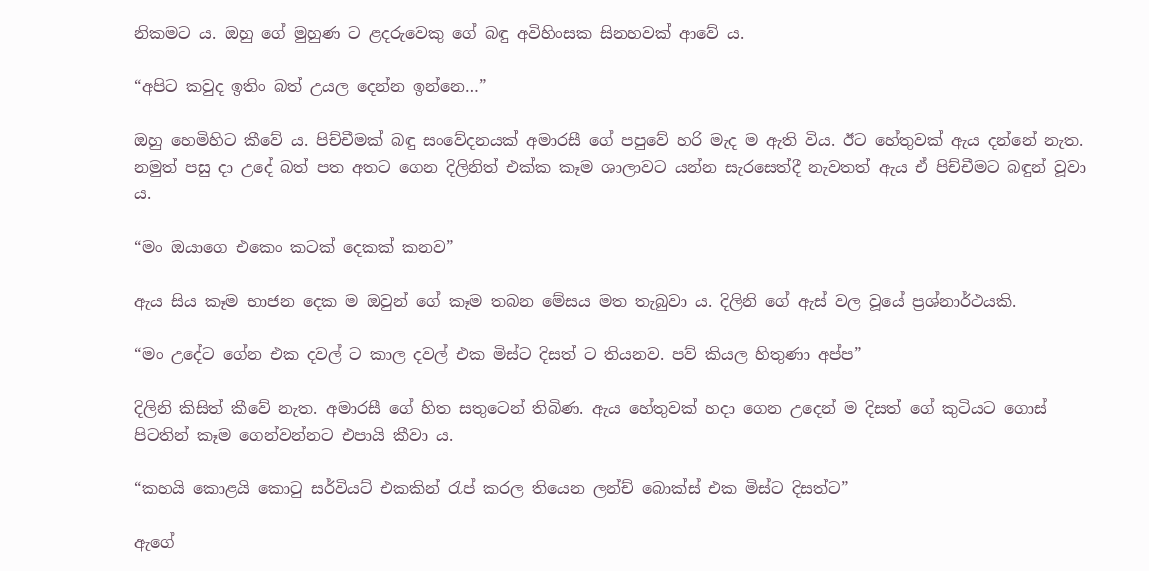නිකමට ය. ඔහු ගේ මුහුණ ට ළදරුවෙකු ගේ බඳු අවිහිංසක සිනහවක් ආවේ ය.

“අපිට කවුද ඉතිං බත් උයල දෙන්න ඉන්නෙ…”

ඔහු හෙමිහිට කීවේ ය. පිච්චීමක් බඳු සංවේදනයක් අමාරසී ගේ පපුවේ හරි මැද ම ඇති විය. ඊට හේතුවක් ඇය දන්නේ නැත. නමුත් පසු දා උදේ බත් පත අතට ගෙන දිලිනිත් එක්ක කෑම ශාලාවට යන්න සැරසෙත්දී නැවතත් ඇය ඒ පිච්චීමට බඳුන් වූවා ය.

“මං ඔයාගෙ එකෙං කටක් දෙකක් කනව”

ඇය සිය කෑම භාජන දෙක ම ඔවුන් ගේ කෑම තබන මේසය මත තැබුවා ය. දිලිනි ගේ ඇස් වල වූයේ ප්‍රශ්නාර්ථයකි.

“මං උදේට ගේන එක දවල් ට කාල දවල් එක මිස්ට දිසත් ට තියනව. පව් කියල හිතුණා අප්ප”

දිලිනි කිසිත් කීවේ නැත. අමාරසී ගේ හිත සතුටෙන් තිබිණ. ඇය හේතුවක් හදා ගෙන උදෙන් ම දිසත් ගේ කුටියට ගොස් පිටතින් කෑම ගෙන්වන්නට එපායි කීවා ය.

“කහයි කොළයි කොටු සර්වියට් එකකින් රැප් කරල තියෙන ලන්ච් බොක්ස් එක මිස්ට දිසත්ට”

ඇගේ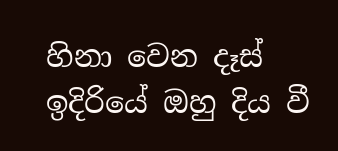හිනා වෙන දෑස් ඉදිරියේ ඔහු දිය වී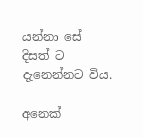යන්නා සේ දිසත් ට දැනෙන්නට විය.

අනෙක්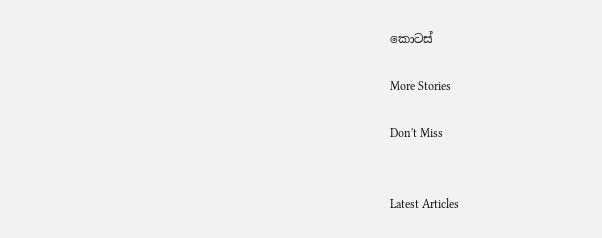කොටස්

More Stories

Don't Miss


Latest Articles